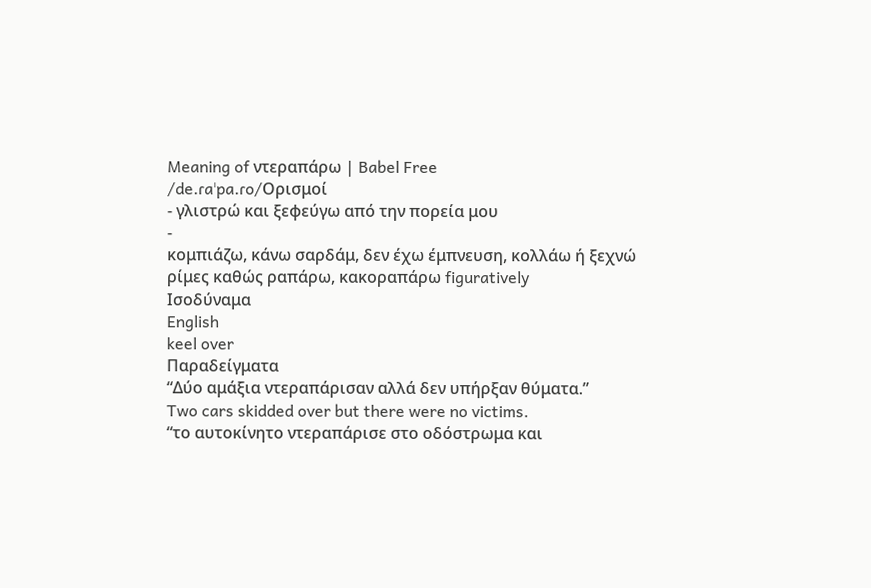Meaning of ντεραπάρω | Babel Free
/de.ɾaˈpa.ɾo/Ορισμοί
- γλιστρώ και ξεφεύγω από την πορεία μου
-
κομπιάζω, κάνω σαρδάμ, δεν έχω έμπνευση, κολλάω ή ξεχνώ ρίμες καθώς ραπάρω, κακοραπάρω figuratively
Ισοδύναμα
English
keel over
Παραδείγματα
“Δύο αμάξια ντεραπάρισαν αλλά δεν υπήρξαν θύματα.”
Two cars skidded over but there were no victims.
“το αυτοκίνητο ντεραπάρισε στο οδόστρωμα και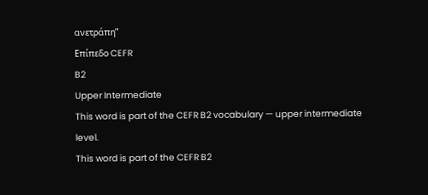ανετράπη”
Επίπεδο CEFR
B2
Upper Intermediate
This word is part of the CEFR B2 vocabulary — upper intermediate level.
This word is part of the CEFR B2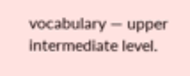vocabulary — upper intermediate level.